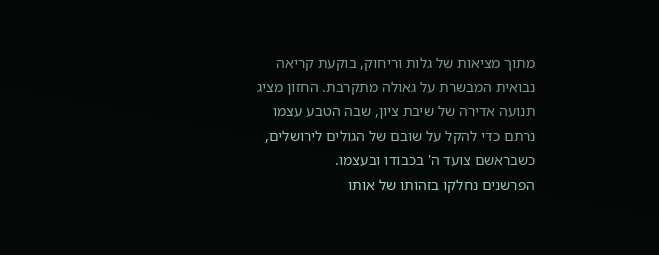מתוך מציאות של גלות וריחוק, בוקעת קריאה נבואית המבשרת על גאולה מתקרבת. החזון מציג תנועה אדירה של שיבת ציון, שבה הטבע עצמו נרתם כדי להקל על שובם של הגולים לירושלים, כשבראשם צועד ה' בכבודו ובעצמו.
הפרשנים נחלקו בזהותו של אותו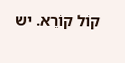קוֹל קוֹרֵא. יש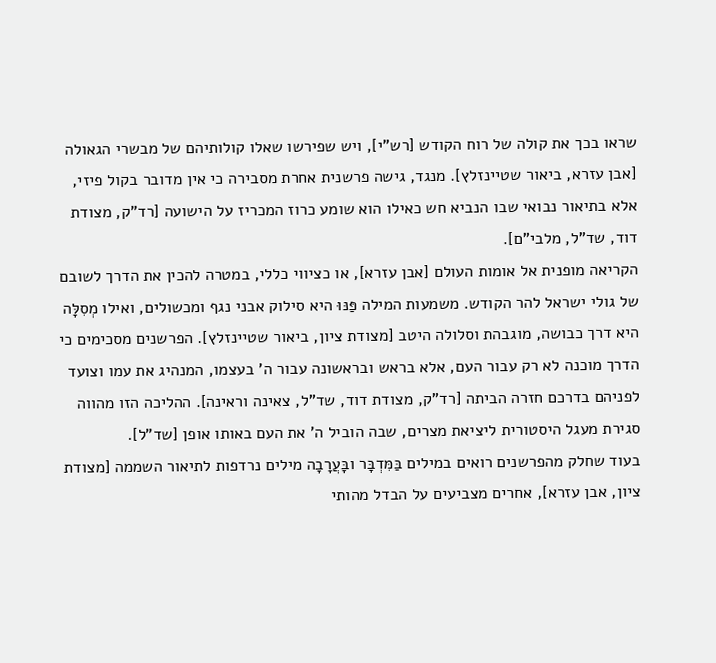שראו בכך את קולה של רוח הקודש [רש"י], ויש שפירשו שאלו קולותיהם של מבשרי הגאולה [אבן עזרא, ביאור שטיינזלץ]. מנגד, גישה פרשנית אחרת מסבירה כי אין מדובר בקול פיזי, אלא בתיאור נבואי שבו הנביא חש כאילו הוא שומע כרוז המכריז על הישועה [רד"ק, מצודת דוד, שד"ל, מלבי"ם].
הקריאה מופנית אל אומות העולם [אבן עזרא], או כציווי כללי, במטרה להכין את הדרך לשובם של גולי ישראל להר הקודש. משמעות המילה פַּנּוּ היא סילוק אבני נגף ומכשולים, ואילו מְסִלָּה היא דרך כבושה, מוגבהת וסלולה היטב [מצודת ציון, ביאור שטיינזלץ]. הפרשנים מסכימים כי הדרך מוכנה לא רק עבור העם, אלא בראש ובראשונה עבור ה' בעצמו, המנהיג את עמו וצועד לפניהם בדרכם חזרה הביתה [רד"ק, מצודת דוד, שד"ל, צאינה וראינה]. ההליכה הזו מהווה סגירת מעגל היסטורית ליציאת מצרים, שבה הוביל ה' את העם באותו אופן [שד"ל].
בעוד שחלק מהפרשנים רואים במילים בַּמִּדְבָּר ובָּעֲרָבָה מילים נרדפות לתיאור השממה [מצודת ציון, אבן עזרא], אחרים מצביעים על הבדל מהותי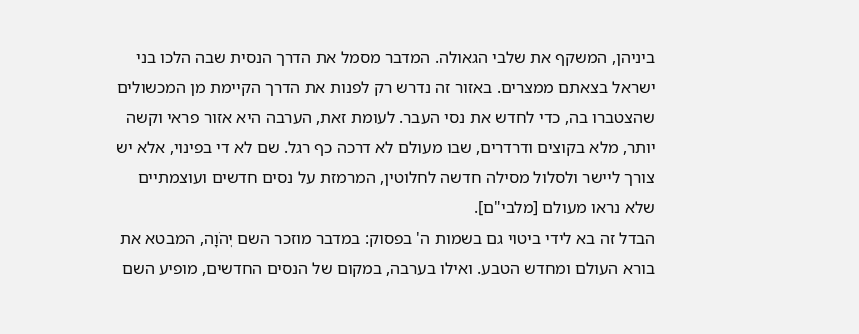ביניהן, המשקף את שלבי הגאולה. המדבר מסמל את הדרך הנסית שבה הלכו בני ישראל בצאתם ממצרים. באזור זה נדרש רק לפנות את הדרך הקיימת מן המכשולים שהצטברו בה, כדי לחדש את נסי העבר. לעומת זאת, הערבה היא אזור פראי וקשה יותר, מלא בקוצים ודרדרים, שבו מעולם לא דרכה כף רגל. שם לא די בפינוי, אלא יש צורך ליישר ולסלול מסילה חדשה לחלוטין, המרמזת על נסים חדשים ועוצמתיים שלא נראו מעולם [מלבי"ם].
הבדל זה בא לידי ביטוי גם בשמות ה' בפסוק: במדבר מוזכר השם יְהֹוָה, המבטא את בורא העולם ומחדש הטבע. ואילו בערבה, במקום של הנסים החדשים, מופיע השם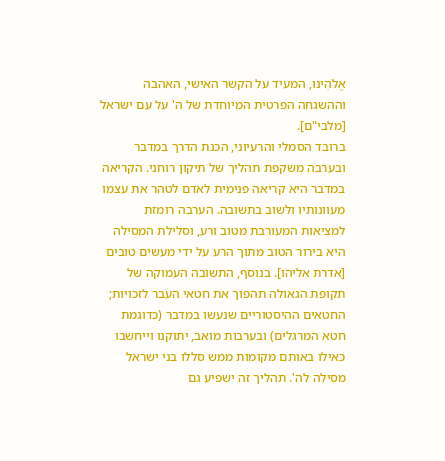אֱלֹהֵינוּ, המעיד על הקשר האישי, האהבה וההשגחה הפרטית המיוחדת של ה' על עם ישראל [מלבי"ם].
ברובד הסמלי והרעיוני, הכנת הדרך במדבר ובערבה משקפת תהליך של תיקון רוחני. הקריאה במדבר היא קריאה פנימית לאדם לטהר את עצמו מעוונותיו ולשוב בתשובה. הערבה רומזת למציאות המעורבת מטוב ורע, וסלילת המסילה היא בירור הטוב מתוך הרע על ידי מעשים טובים [אדרת אליהו]. בנוסף, התשובה העמוקה של תקופת הגאולה תהפוך את חטאי העבר לזכויות; החטאים ההיסטוריים שנעשו במדבר (כדוגמת חטא המרגלים) ובערבות מואב, יתוקנו וייחשבו כאילו באותם מקומות ממש סללו בני ישראל מסילה לה'. תהליך זה ישפיע גם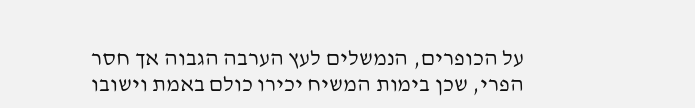על הכופרים, הנמשלים לעץ הערבה הגבוה אך חסר הפרי, שכן בימות המשיח יכירו כולם באמת וישובו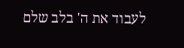לעבוד את ה' בלב שלם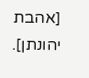[אהבת יהונתן].